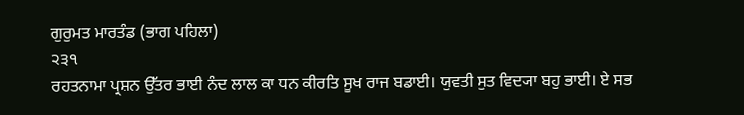ਗੁਰੁਮਤ ਮਾਰਤੰਡ (ਭਾਗ ਪਹਿਲਾ)
੨੩੧
ਰਹਤਨਾਮਾ ਪ੍ਰਸ਼ਨ ਉੱਤਰ ਭਾਈ ਨੰਦ ਲਾਲ ਕਾ ਧਨ ਕੀਰਤਿ ਸੂਖ ਰਾਜ ਬਡਾਈ। ਯੁਵਤੀ ਸੁਤ ਵਿਦ੍ਯਾ ਬਹੁ ਭਾਈ। ਏ ਸਭ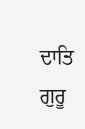ਦਾਤਿ ਗੁਰੂ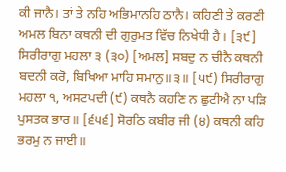ਕੀ ਜਾਨੈ। ਤਾਂ ਤੇ ਨਹਿ ਅਭਿਮਾਨਹਿ ਠਾਨੈ। ਕਹਿਣੀ ਤੇ ਕਰਣੀ ਅਮਲ ਬਿਨਾ ਕਥਨੀ ਦੀ ਗੁਰੁਮਤ ਵਿੱਚ ਨਿਖੇਧੀ ਹੈ। [੩੯] ਸਿਰੀਰਾਗੁ ਮਹਲਾ ੩ (੩੦) [ਅਮਲ] ਸਬਦੁ ਨ ਚੀਨੈ ਕਥਨੀ ਬਦਨੀ ਕਰੋ, ਬਿਖਿਆ ਮਾਹਿ ਸਮਾਨੁ॥੩॥ [੫੯) ਸਿਰੀਰਾਗੁ ਮਹਲਾ ੧, ਅਸਟਪਦੀ (੯) ਕਥਨੈ ਕਹਣਿ ਨ ਛੁਟੀਐ ਨਾ ਪੜਿ ਪੁਸਤਕ ਭਾਰ॥ [੬੫੬] ਸੋਰਠਿ ਕਬੀਰ ਜੀ (੪) ਕਥਨੀ ਕਹਿ ਭਰਮੁ ਨ ਜਾਈ॥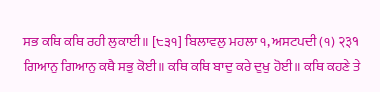ਸਭ ਕਥਿ ਕਥਿ ਰਹੀ ਲੁਕਾਈ॥ [੮੩੧] ਬਿਲਾਵਲੁ ਮਹਲਾ ੧, ਅਸਟਪਦੀ (੧) २३१ ਗਿਆਨੁ ਗਿਆਨੁ ਕਥੈ ਸਭੁ ਕੋਈ॥ ਕਥਿ ਕਥਿ ਬਾਦੁ ਕਰੇ ਦੁਖੁ ਹੋਈ॥ ਕਥਿ ਕਹਣੇ ਤੇ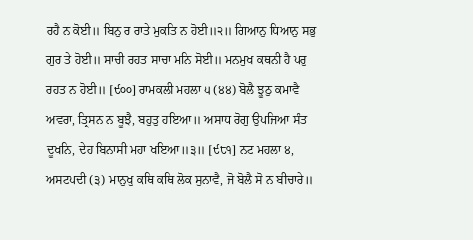ਰਹੈ ਨ ਕੋਈ॥ ਬਿਨੁ ਰ ਰਾਤੇ ਮੁਕਤਿ ਨ ਹੋਈ॥੨॥ ਗਿਆਨੁ ਧਿਆਨੁ ਸਭੁ ਗੁਰ ਤੇ ਹੋਈ॥ ਸਾਚੀ ਰਹਤ ਸਾਚਾ ਮਨਿ ਸੋਈ॥ ਮਨਮੁਖ ਕਥਨੀ ਹੈ ਪਰੁ ਰਹਤ ਨ ਹੋਈ॥ [੯੦੦] ਰਾਮਕਲੀ ਮਹਲਾ ੫ (੪੪) ਬੋਲੈ ਝੂਠੁ ਕਮਾਵੈ ਅਵਰਾ, ਤ੍ਰਿਸਨ ਨ ਬੂਝੈ, ਬਹੁਤੁ ਹਇਆ॥ ਅਸਾਧ ਰੋਗੁ ਉਪਜਿਆ ਸੰਤ ਦੂਖਨਿ, ਦੇਹ ਬਿਨਾਸੀ ਮਹਾ ਖਇਆ॥੩॥ [੯੮੧] ਨਟ ਮਹਲਾ ੪, ਅਸਟਪਦੀ (੩) ਮਾਨੁਖੁ ਕਥਿ ਕਥਿ ਲੋਕ ਸੁਨਾਵੈ, ਜੋ ਬੋਲੈ ਸੋ ਨ ਬੀਚਾਰੇ॥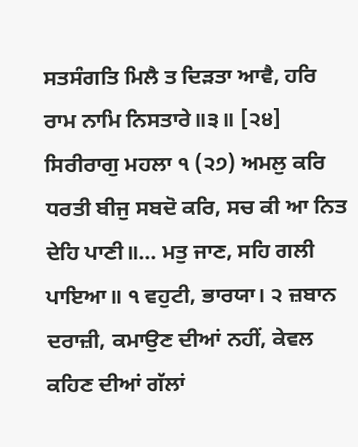ਸਤਸੰਗਤਿ ਮਿਲੈ ਤ ਦਿੜਤਾ ਆਵੈ, ਹਰਿ ਰਾਮ ਨਾਮਿ ਨਿਸਤਾਰੇ॥੩॥ [੨੪] ਸਿਰੀਰਾਗੁ ਮਹਲਾ ੧ (੨੭) ਅਮਲੁ ਕਰਿ ਧਰਤੀ ਬੀਜੁ ਸਬਦੋ ਕਰਿ, ਸਚ ਕੀ ਆ ਨਿਤ ਦੇਹਿ ਪਾਣੀ॥... ਮਤੁ ਜਾਣ, ਸਹਿ ਗਲੀ ਪਾਇਆ॥ ੧ ਵਹੁਟੀ, ਭਾਰਯਾ। ੨ ਜ਼ਬਾਨ ਦਰਾਜ਼ੀ, ਕਮਾਉਣ ਦੀਆਂ ਨਹੀਂ, ਕੇਵਲ ਕਹਿਣ ਦੀਆਂ ਗੱਲਾਂ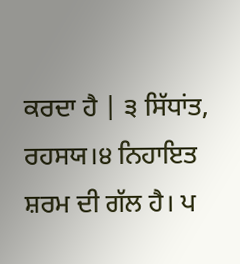ਕਰਦਾ ਹੈ | ੩ ਸਿੱਧਾਂਤ, ਰਹਸਯ।੪ ਨਿਹਾਇਤ ਸ਼ਰਮ ਦੀ ਗੱਲ ਹੈ। ਪ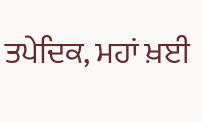ਤਪੇਦਿਕ, ਮਹਾਂ ਖ਼ਈ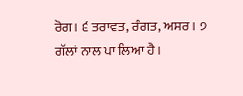ਰੋਗ। ੬ ਤਰਾਵਤ, ਰੰਗਤ, ਅਸਰ। ੭ ਗੱਲਾਂ ਨਾਲ ਪਾ ਲਿਆ ਹੈ।